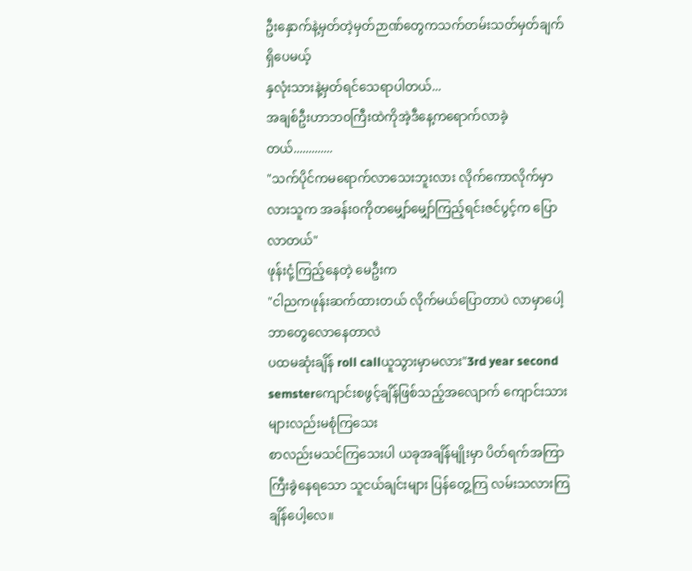ဦးနှောက်နဲ့မှတ်တဲ့မှတ်ဉာဏ်တွေကသက်တမ်းသတ်မှတ်ချက်ရှိပေမယ့်
နှလုံးသားနဲ့မှတ်ရင်သေရာပါတယ်...
အချစ်ဦးဟာဘ၀ကြီးထဲကိုအဲ့ဒီနေ့ကရောက်လာခဲ့တယ်.............
"သက်ပိုင်ကမရောက်လာသေးဘူးလား လိုက်ကောလိုက်မှာလားသူက အခန်း၀ကိုတမျှော်မျှော်ကြည့်ရင်းဇင်ပွင့်က ပြောလာတယ်"
ဖုန်းငုံ့ကြည့်နေတဲ့ မေဦးက
"ငါညကဖုန်းဆက်ထားတယ် လိုက်မယ်ပြောတာပဲ လာမှာပေါ့ ဘာတွေလောနေတာလဲ
ပထမဆုံးချိန် roll callယူသွားမှာမလား"3rd year second semsterကျောင်းစဖွင့်ချိန်ဖြစ်သည့်အလျောက် ကျောင်းသားများလည်းမစုံကြသေး
စာလည်းမသင်ကြသေးပါ ယခုအချိန်မျိုးမှာ ပိတ်ရက်အကြာကြီးခွဲနေရသော သူငယ်ချင်းများ ပြန်တွေ့ကြ လမ်းသလားကြချိန်ပေါ့လေ။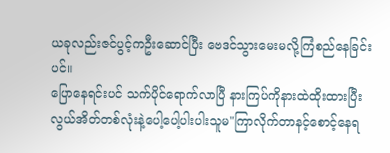ယခုလည်းဇင်ပွင့်ကဦးဆောင်ပြီး ဗေဒင်သွားမေးမလို့ကြံစည်နေခြင်းပင်။
ပြောနေရင်းပင် သက်ပိုင်ရောက်လာပြီ နားကြပ်ကိုနားထဲထိုးထားပြီး လွယ်အိတ်တစ်လုံးနဲ့ပေါ့ပေါ့ပါးပါးသူမ"ကြာလိုက်တာနင့်စောင့်နေရ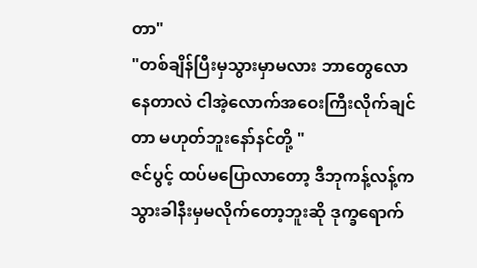တာ"
"တစ်ချိန်ပြီးမှသွားမှာမလား ဘာတွေလောနေတာလဲ ငါအဲ့လောက်အဝေးကြီးလိုက်ချင်တာ မဟုတ်ဘူးနော်နင်တို့ "
ဇင်ပွင့် ထပ်မပြောလာတော့ ဒီဘုကန့်လန့်က သွားခါနီးမှမလိုက်တော့ဘူးဆို ဒုက္ခရောက်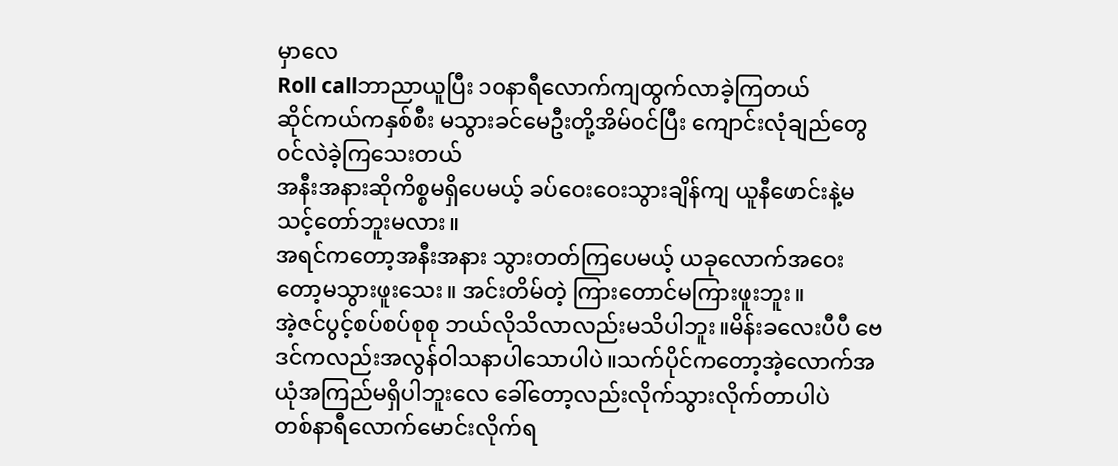မှာလေ
Roll callဘာညာယူပြီး ၁၀နာရီလောက်ကျထွက်လာခဲ့ကြတယ်
ဆိုင်ကယ်ကနှစ်စီး မသွားခင်မေဦးတို့အိမ်၀င်ပြီး ကျောင်းလုံချည်တွေ၀င်လဲခဲ့ကြသေးတယ်
အနီးအနားဆိုကိစ္စမရှိပေမယ့် ခပ်ဝေးဝေးသွားချိန်ကျ ယူနီဖောင်းနဲ့မသင့်တော်ဘူးမလား။
အရင်ကတော့အနီးအနား သွားတတ်ကြပေမယ့် ယခုလောက်အဝေးတော့မသွားဖူးသေး။ အင်းတိမ်တဲ့ ကြားတောင်မကြားဖူးဘူး။
အဲ့ဇင်ပွင့်စပ်စပ်စုစု ဘယ်လိုသိလာလည်းမသိပါဘူး။မိန်းခလေးပီပီ ဗေဒင်ကလည်းအလွန်ဝါသနာပါသောပါပဲ။သက်ပိုင်ကတော့အဲ့လောက်အယုံအကြည်မရှိပါဘူးလေ ခေါ်တော့လည်းလိုက်သွားလိုက်တာပါပဲ
တစ်နာရီလောက်မောင်းလိုက်ရ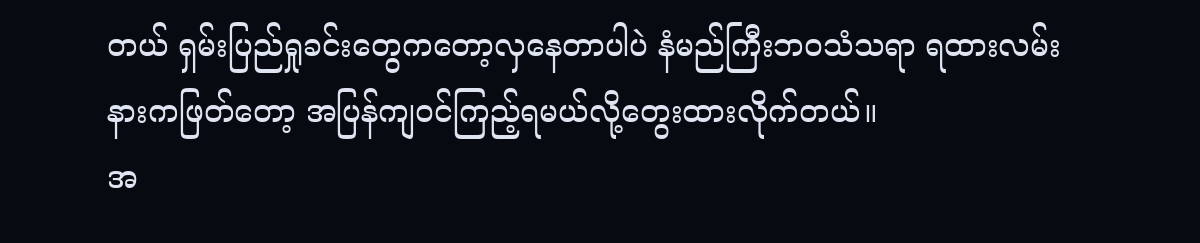တယ် ရှမ်းပြည်ရှုခင်းတွေကတော့လှနေတာပါပဲ နံမည်ကြီးဘ၀သံသရာ ရထားလမ်းနားကဖြတ်တော့ အပြန်ကျ၀င်ကြည့်ရမယ်လို့တွေးထားလိုက်တယ်။
အ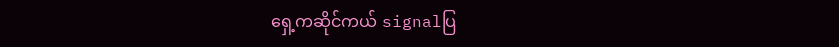ရှေ့ကဆိုင်ကယ် signalပြ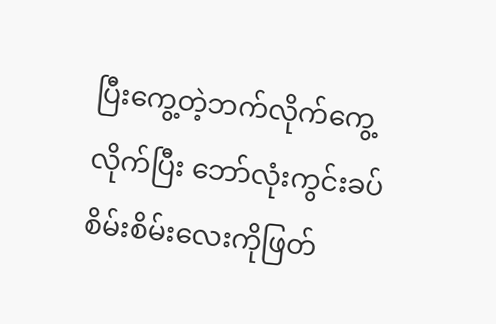ပြီးကွေ့တဲ့ဘက်လိုက်ကွေ့လိုက်ပြီး ဘော်လုံးကွင်းခပ်စိမ်းစိမ်းလေးကိုဖြတ်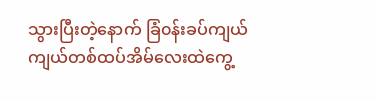သွားပြီးတဲ့နောက် ခြံ၀န်းခပ်ကျယ်ကျယ်တစ်ထပ်အိမ်လေးထဲကွေ့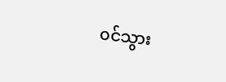၀င်သွား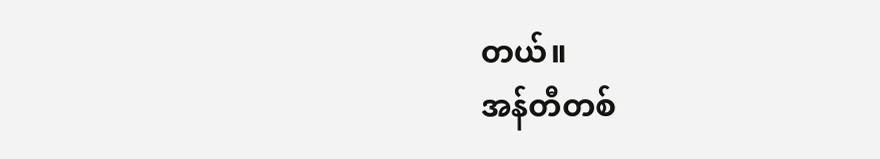တယ်။
အန်တီတစ်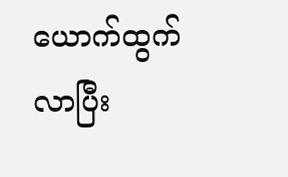ယောက်ထွက်လာပြီး